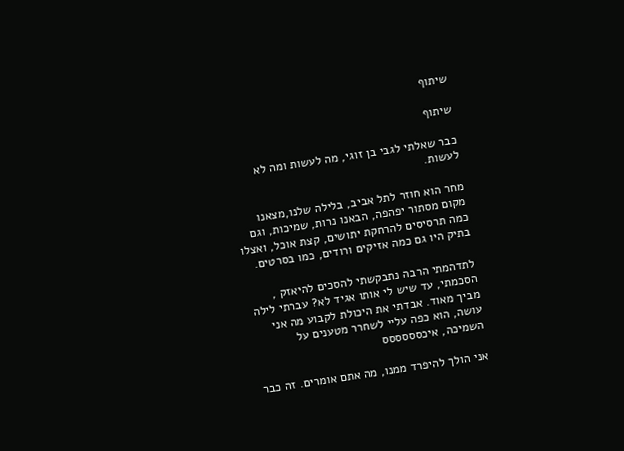שיתוף

שיתוף

כבר שאלתי לגבי בן זוגי, מה לעשות ומה לא לעשות.

מחר הוא חוזר לתל אביב, בלילה שלנו,מצאנו מקום מסתור יפהפה, הבאנו נרות, שמיכות, וגם כמה תרסיסים להרחקת יתושים, קצת אוכל, ואצלו בתיק היו גם כמה אזיקים ורודים, כמו בסרטים.

לתדהמתי הרבה נתבקשתי להסכים להיאזק , הסכמתי, עד שיש לי אותו אגיד לא? עברתי לילה מביך מאוד. אבדתי את היכולת לקבוע מה אני עושה, הוא כפה עליי לשחרר מטענים על השמיכה, איכסססססס

אני הולך להיפרד ממנו, מה אתם אומרים. זה כבר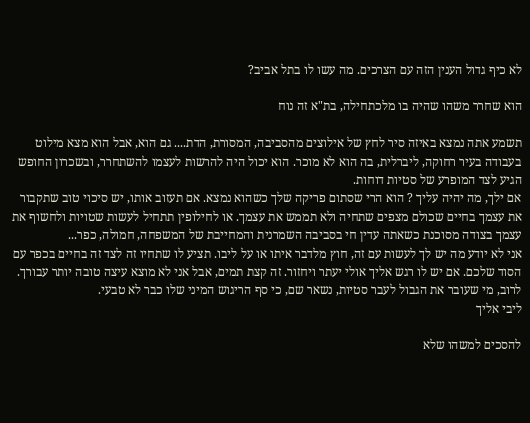לא כיף גדול הענין הזה עם הצרכים. מה עשו לו בתל אביב?

הוא שחרר משהו שהיה בו מלכתחילה, בת"א זה נוח

תשמע אתה נמצא באיזה סיר לחץ של אילוצים מהסביבה, המסורת, הדת.... גם הוא, אבל הוא מצא מילוט בעבודה בעיר רחוקה, ליברלית, בה הוא לא מוכר. הוא יכול היה להרשות לעצמו להשתחרר, ובשכרון החופש הגיע לצד המופרע של סטיות דוחות.
אם ילך, מה יהיה עליך ? הוא הרי שסתום פריקה שלך כשהוא נמצא. אם תעזוב אותו, יש סיכוי טוב שתקבור את עצמך בחיים שכולם מצפים שתחיה ולא תממש את עצמך. או לחילופין תתחיל לעשות שטויות ולחשוף את עצמך בצודה מסוכנת כשאתה עדין חי בסביבה השמרנית והמחייבת של המשפחה, חמולה, כפר...
אני לא יודע מה יש לך לעשות עם זה, חוץ מלדבר איתו או על ליבו. תציע לו שתחיו זה לצד זה בחיים בכפר עם הסוד שלכם. אם יש לו רגש אליך אולי יעתר ויחזור. זה קצת תמים, אבל אני לא מוצא עיצה טובה יותר עבורך. לרוב, מי שעובר את הגבול לעבר סטיות, נשאר שם, כי סף הריגוש המיני שלו כבר לא טבעי.
ליבי אליך

להסכים למשהו שלא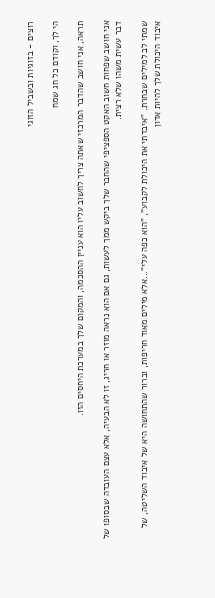רוצים - בזוגיות ובשביל הזוגי

הי לך, וקודם כל חג שמח

תראה, אני חושב שהדבר המרכזי שאתה צריך לחשוב עליו הוא עניין ההסכמה, והמקום שלך במערכת היחסים הזו.

אני חושב שפחות חשוב האקט הספציפי שהחבר שלך ביקש ממך לעשות, גם אם הוא נראה מוזר או חריג, זו לא הבעיה, אלא עצם העובדה שבסופו של דבר עשית משהו שלא רצית.

שמתי לב למילים שבחרת. "איבדתי את היכולת לקבוע", "הוא כפה עלי"...אלא מילים מאוד חריפות, וברור שהתחושה היא של איבוד השליטה, של איבוד היכולת שלך להיות אדון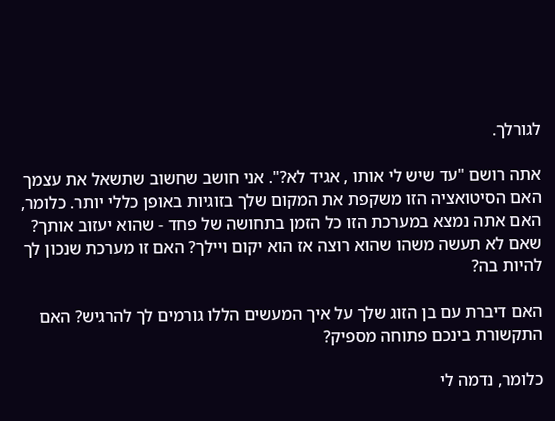לגורלך.

אתה רושם "עד שיש לי אותו , אגיד לא?". אני חושב שחשוב שתשאל את עצמך האם הסיטואציה הזו משקפת את המקום שלך בזוגיות באופן כללי יותר. כלומר, האם אתה נמצא במערכת הזו כל הזמן בתחושה של פחד - שהוא יעזוב אותך? שאם לא תעשה משהו שהוא רוצה אז הוא יקום ויילך? האם זו מערכת שנכון לך להיות בה?

האם דיברת עם בן הזוג שלך על איך המעשים הללו גורמים לך להרגיש? האם התקשורת בינכם פתוחה מספיק?

כלומר, נדמה לי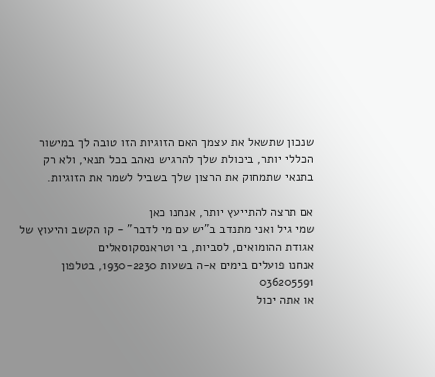שנכון שתשאל את עצמך האם הזוגיות הזו טובה לך במישור הכללי יותר, ביכולת שלך להרגיש נאהב בכל תנאי, ולא רק בתנאי שתמחוק את הרצון שלך בשביל לשמר את הזוגיות.

אם תרצה להתייעץ יותר, אנחנו כאן
שמי גיל ואני מתנדב ב"יש עם מי לדבר" - קו הקשב והיעוץ של אגודת ההומואים, לסביות, בי וטראנסקוסאלים
אנחנו פועלים בימים א-ה בשעות 1930-2230, בטלפון 036205591
או אתה יכול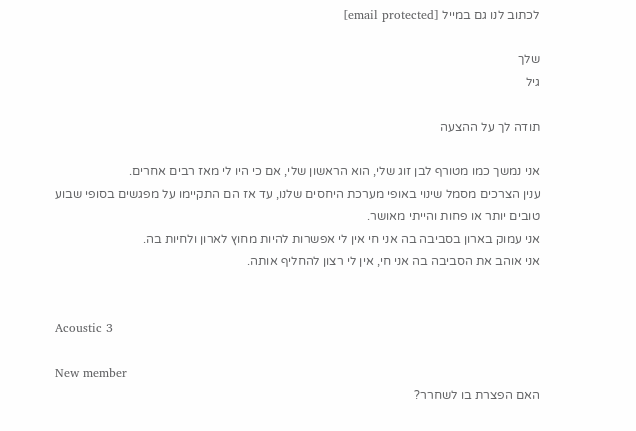לכתוב לנו גם במייל [email protected]

שלך
גיל

תודה לך על ההצעה

אני נמשך כמו מטורף לבן זוג שלי, הוא הראשון שלי, אם כי היו לי מאז רבים אחרים.
ענין הצרכים מסמל שינוי באופי מערכת היחסים שלנו, עד אז הם התקיימו על מפגשים בסופי שבוע טובים יותר או פחות והייתי מאושר.
אני עמוק בארון בסביבה בה אני חי אין לי אפשרות להיות מחוץ לארון ולחיות בה.
אני אוהב את הסביבה בה אני חי, אין לי רצון להחליף אותה.


Acoustic 3

New member
האם הפצרת בו לשחרר?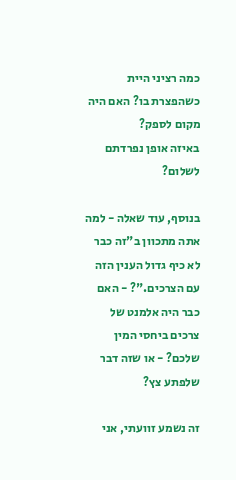כמה רציני היית כשהפצרת בו? האם היה מקום לספק?
באיזה אופן נפרדתם לשלום?

בנוסף, עוד שאלה - למה אתה מתכוון ב"זה כבר לא כיף גדול הענין הזה עם הצרכים."? - האם כבר היה אלמנט של צרכים ביחסי המין שלכם? - או שזה דבר שלפתע צץ?

זה נשמע זוועתי, אני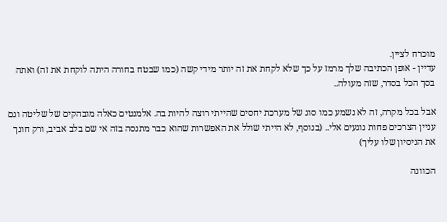מוכרח לציין.
עדיין - אופן הכתיבה שלך מרמז על כך שלא לקחת את זה יותר מידי קשה (כמו שבטח בחורה היתה לוקחת את זה) ואתה בסך הכל בסדר, שזה מעולה..

אבל בכל מקרה, זה לא נשמע כמו סוג של מערכת יחסים שהייתי רוצה להיות בה. אלמנטים כאלה מובהקים של שליטה וגם עניין הצרכים פחות נוגעים אלי.. (בנוסף, לא הייתי שולל את האפשרות שהוא כבר מתנסה בזה אי שם בלב אביב, ורק חונך את הניסיון שלו עליך)

הכוונה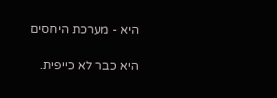היא - מערכת היחסים

היא כבר לא כייפית.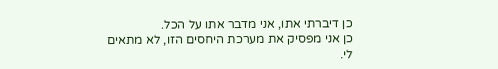כן דיברתי אתו, אני מדבר אתו על הכל.
כן אני מפסיק את מערכת היחסים הזו, לא מתאים לי.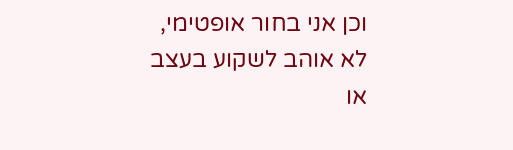וכן אני בחור אופטימי, לא אוהב לשקוע בעצב או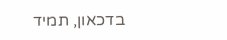בדכאון, תמיד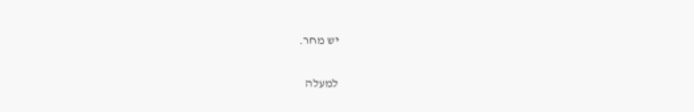יש מחר.

למעלה